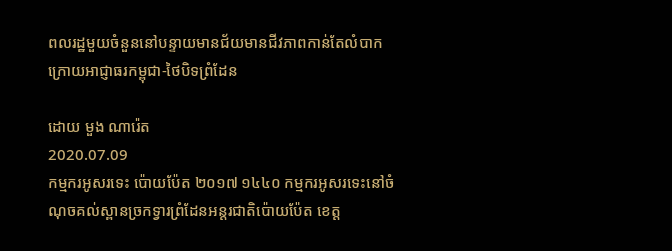ពលរដ្ឋមួយចំនួននៅបន្ទាយមានជ័យមានជីវភាពកាន់តែលំបាក ក្រោយអាជ្ញាធរកម្ពុជា-ថៃបិទព្រំដែន

ដោយ មួង ណារ៉េត
2020.07.09
កម្មករអូសរទេះ ប៉ោយប៉ែត ២០១៧ ១៤៤០ កម្មករអូសរទេះនៅចំណុចគល់ស្ពានច្រកទ្វារព្រំដែនអន្តរជាតិប៉ោយប៉ែត ខេត្ត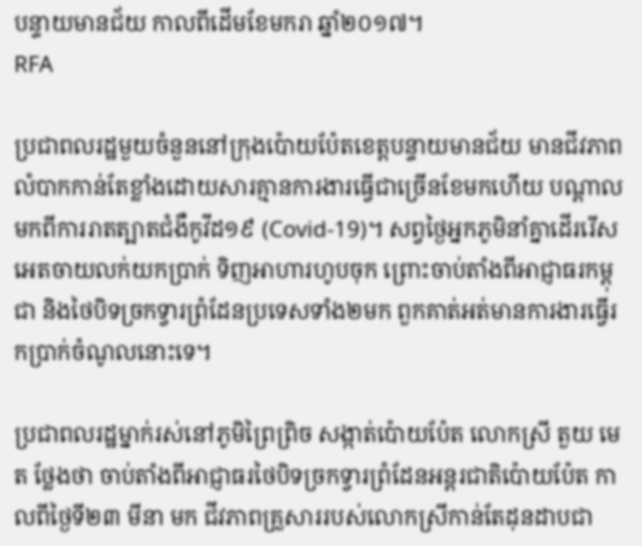បន្ទាយមានជ័យ កាលពីដើមខែមករា ឆ្នាំ២០១៧។
RFA

ប្រជាពលរដ្ឋមួយចំនួននៅក្រុងប៉ោយប៉ែតខេត្តបន្ទាយមានជ័យ មានជីវភាពលំបាកកាន់តែខ្លាំងដោយសារគ្មានការងារធ្វើជាច្រើនខែមកហើយ បណ្ដាលមកពីការរាតត្បាតជំងឺកូវីដ១៩ (Covid-19)។ សព្វថ្ងៃអ្នកភូមិនាំគ្នាដើររើសអេតចាយលក់យកប្រាក់ ទិញអាហារហូបចុក ព្រោះចាប់តាំងពីអាជ្ញាធរកម្ពុជា និងថៃបិទច្រកទ្វារព្រំដែនប្រទេសទាំង២មក ពួកគាត់អត់មានការងារធ្វើរកប្រាក់ចំណូលនោះទេ។

ប្រជាពលរដ្ឋម្នាក់រស់នៅភូមិព្រៃព្រិច សង្កាត់ប៉ោយប៉ែត លោកស្រី តួយ មេត ថ្លែងថា ចាប់តាំងពីអាជ្ញាធរថៃបិទច្រកទ្វារព្រំដែនអន្តរជាតិប៉ោយប៉ែត កាលពីថ្ងៃទី២៣ មីនា មក ជីវភាពគ្រួសាររបស់លោកស្រីកាន់តែដុនដាបជា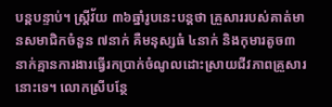បន្តបន្ទាប់។ ស្ត្រីវ័យ ៣៦ឆ្នាំរូបនេះបន្តថា គ្រួសាររបស់គាត់មានសមាជិកចំនួន ៧នាក់ គឺមនុស្សធំ ៤នាក់ និងកុមារតូច៣នាក់គ្មានការងារធ្វើរកប្រាក់ចំណូលដោះស្រាយជីវភាពគ្រួសារនោះទេ។ លោកស្រីបន្ថែ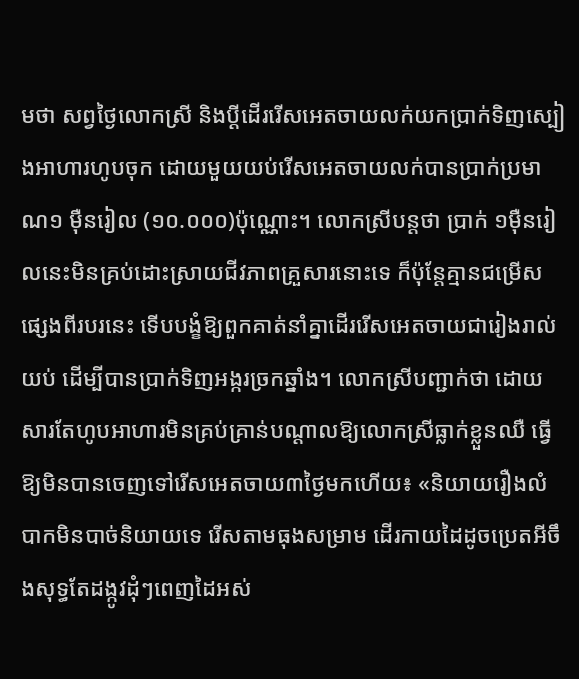មថា សព្វថ្ងៃលោកស្រី និងប្ដីដើររើសអេតចាយលក់យកប្រាក់ទិញស្បៀងអាហារហូបចុក ដោយមួយយប់រើសអេតចាយលក់បានប្រាក់ប្រមាណ១ ម៉ឺនរៀល (១០.០០០)ប៉ុណ្ណោះ។ លោកស្រីបន្តថា ប្រាក់ ១ម៉ឺនរៀលនេះមិនគ្រប់ដោះស្រាយជីវភាពគ្រួសារនោះទេ ក៏ប៉ុន្តែគ្មានជម្រើសផ្សេងពីរបរនេះ ទើបបង្ខំឱ្យពួកគាត់នាំគ្នាដើររើសអេតចាយជារៀងរាល់យប់ ដើម្បីបានប្រាក់ទិញអង្ករច្រកឆ្នាំង។ លោកស្រីបញ្ជាក់ថា ដោយសារតែហូបអាហារមិនគ្រប់គ្រាន់បណ្ដាលឱ្យលោកស្រីធ្លាក់ខ្លួនឈឺ ធ្វើឱ្យមិនបានចេញទៅរើសអេតចាយ៣ថ្ងៃមកហើយ៖ «និយាយរឿងលំបាកមិនបាច់និយាយទេ រើសតាមធុងសម្រាម ដើរកាយដៃដូចប្រេតអីចឹងសុទ្ធតែដង្កូវដុំៗពេញដៃអស់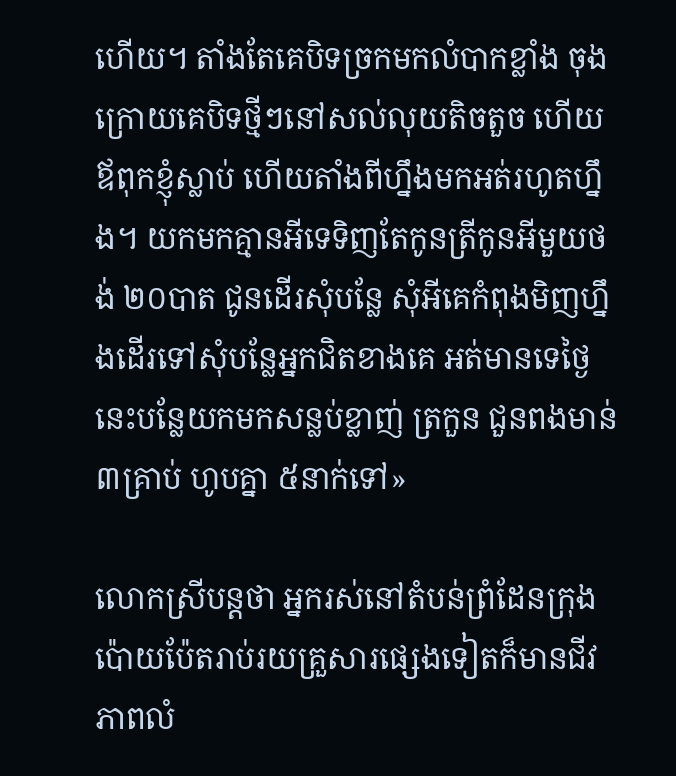ហើយ។ តាំងតែគេបិទច្រកមកលំបាកខ្លាំង ចុងក្រោយគេបិទថ្មីៗនៅសល់លុយតិចតួច ហើយឪពុកខ្ញុំស្លាប់ ហើយតាំងពីហ្នឹងមកអត់រហូតហ្នឹង។ យកមកគ្មានអីទេទិញតែកូនត្រីកូនអីមួយថង់ ២០បាត ជូនដើរសុំបន្លែ សុំអីគេកំពុងមិញហ្នឹងដើរទៅសុំបន្លែអ្នកជិតខាងគេ អត់មានទេថ្ងៃនេះបន្លែយកមកសន្លប់ខ្លាញ់ ត្រកួន ជួនពងមាន់ ៣គ្រាប់ ហូបគ្នា ៥នាក់ទៅ»

លោកស្រីបន្តថា អ្នករស់នៅតំបន់ព្រំដែនក្រុងប៉ោយប៉ែតរាប់រយគ្រួសារផ្សេងទៀតក៏មានជីវភាពលំ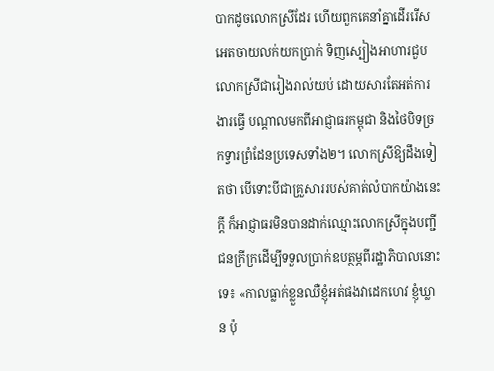បាកដូចលោកស្រីដែរ ហើយពួកគេនាំគ្នាដើររើសអេតចាយលក់យកប្រាក់ ទិញស្បៀងអាហារជួបលោកស្រីជារៀងរាល់យប់ ដោយសារតែអត់ការងារធ្វើ បណ្ដាលមកពីអាជ្ញាធរកម្ពុជា និងថៃបិទច្រកទ្វារព្រំដែនប្រទេសទាំង២។ លោកស្រីឱ្យដឹងទៀតថា បើទោះបីជាគ្រួសាររបស់គាត់លំបាកយ៉ាងនេះក្ដី ក៏អាជ្ញាធរមិនបានដាក់ឈ្មោះលោកស្រីក្នុងបញ្ជីជនក្រីក្រដើម្បីទទួលប្រាក់ឧបត្ថម្ភពីរដ្ឋាភិបាលនោះទេ៖ «កាលធ្លាក់ខ្លួនឈឺខ្ញុំអត់ផងវាដេកហេវ ខ្ញុំឃ្លាន ប៉ុ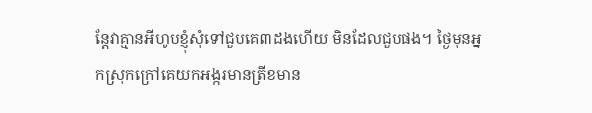ន្តែវាគ្មានអីហូបខ្ញុំសុំទៅជួបគេ៣ដងហើយ មិនដែលជួបផង។ ថ្ងៃមុនអ្នកស្រុកក្រៅគេយកអង្ករមានត្រីខមាន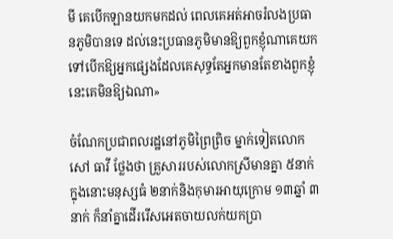មី គេបើកឡានយកមកដល់ ពេលគេអត់អាចរំលងប្រធានភូមិបានទេ ដល់នេះប្រធានភូមិមានឱ្យពួកខ្ញុំណាគេយកទៅបើកឱ្យអ្នកផ្សេងដែលគេសុទ្ធតែអ្នកមានតែខាងពួកខ្ញុំនេះគេមិនឱ្យឯណា»

ចំណែកប្រជាពលរដ្ឋនៅភូមិព្រៃព្រិច ម្នាក់ទៀតលោក សៅ ធាវី ថ្លែងថា គ្រួសាររបស់លោកស្រីមានគ្នា ៥នាក់ ក្នុងនោះមនុស្សធំ ២នាក់និងកុមារអាយុក្រោម ១៣ឆ្នាំ ៣នាក់ ក៏នាំគ្នាដើររើសអេតចាយលក់យកប្រា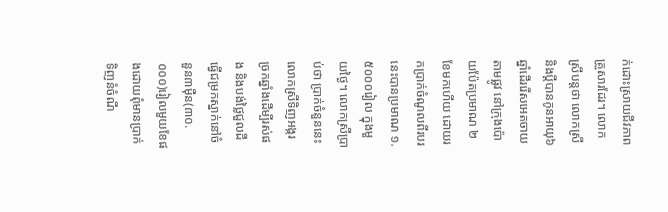ក់ដោះស្រាយជីវភាពគ្រួសារដែរ។ លោកស្រីបន្តថា លោកស្រីនិងប្ដីបានកូនអាយុ៦ឆ្នាំដើររើសអេតចាយតាមផ្លូវ នៅក្រុងប៉ោយប៉ែតប្រមាណ ២ខែមកហើយ ដោយរកប្រាក់ចំណូលពីរបរនេះបានប្រមាណ ១.៥០០០រៀល ក្នុងមួយថ្ងៃ។ លោកស្រីប្រាប់ថា ប្រាក់ចំនួននេះលោកស្រីទិញអង្ករច្រកឆ្នាំងដើម្បីរស់ផង និងបង់ថ្លៃជួលដីធ្វើជម្រកស្នាក់នៅចំនួន៣ម៉ឺន(៣០.០០០)រៀលមួយខែផងដោយពុំមានប្រាក់ទិញនំចំណី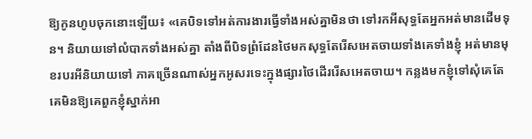ឱ្យកូនហូបចុកនោះឡើយ៖ «គេបិទទៅអត់ការងារធ្វើទាំងអស់គ្នាមិនថា ទៅរកអីសុទ្ធតែអ្នកអត់មានដើមទុន។ និយាយទៅលំបាកទាំងអស់គ្នា តាំងពីបិទព្រំដែនថៃមកសុទ្ធតែរើសអេតចាយទាំងគេទាំងខ្ញុំ អត់មានមុខរបរអីនិយាយទៅ ភាគច្រើនណាស់អ្នកអូសរទេះក្នុងផ្សារថៃដើររើសអេតចាយ។ កន្លងមកខ្ញុំទៅសុំគេតែគេមិនឱ្យគេពួកខ្ញុំស្នាក់អា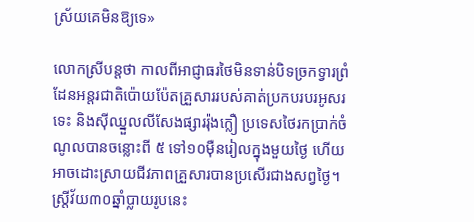ស្រ័យគេមិនឱ្យទេ»

លោកស្រីបន្តថា កាលពីអាជ្ញាធរថៃមិនទាន់បិទច្រកទ្វារព្រំដែនអន្តរជាតិប៉ោយប៉ែតគ្រួសាររបស់គាត់ប្រកបរបរអូសរទេះ និងស៊ីឈ្នួលលីសែងផ្សាររ៉ុងក្លឿ ប្រទេសថៃរកប្រាក់ចំណូលបានចន្លោះពី ៥ ទៅ១០ម៉ឺនរៀលក្នុងមួយថ្ងៃ ហើយអាចដោះស្រាយជីវភាពគ្រួសារបានប្រសើរជាងសព្វថ្ងៃ។ ស្ត្រីវ័យ៣០ឆ្នាំប្លាយរូបនេះ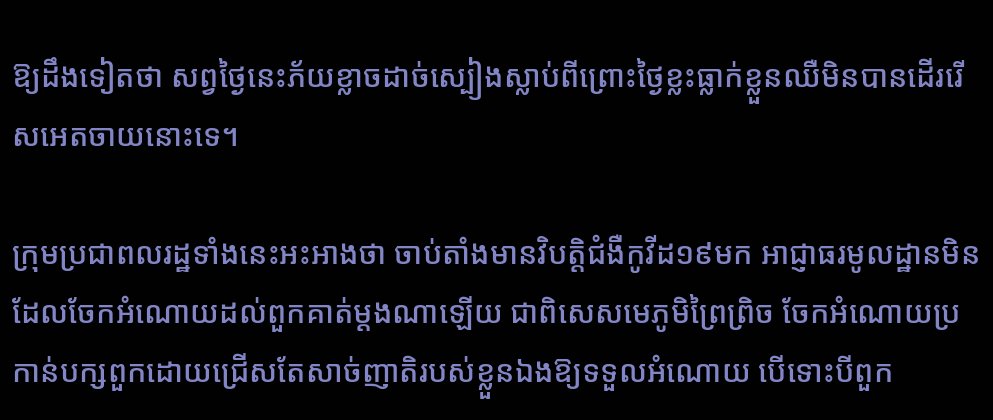ឱ្យដឹងទៀតថា សព្វថ្ងៃនេះភ័យខ្លាចដាច់ស្បៀងស្លាប់ពីព្រោះថ្ងៃខ្លះធ្លាក់ខ្លួនឈឺមិនបានដើររើសអេតចាយនោះទេ។

ក្រុមប្រជាពលរដ្ឋទាំងនេះអះអាងថា ចាប់តាំងមានវិបត្តិជំងឺកូវីដ១៩មក អាជ្ញាធរមូលដ្ឋានមិនដែលចែកអំណោយដល់ពួកគាត់ម្ដងណាឡើយ ជាពិសេសមេភូមិព្រៃព្រិច ចែកអំណោយប្រកាន់បក្សពួកដោយជ្រើសតែសាច់ញាតិរបស់ខ្លួនឯងឱ្យទទួលអំណោយ បើទោះបីពួក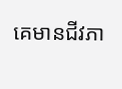គេមានជីវភា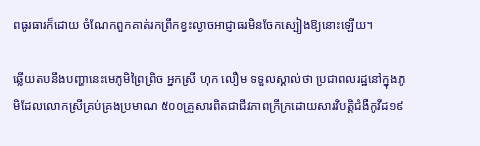ពធូរធារក៏ដោយ ចំណែកពួកគាត់រកព្រឹកខ្វះល្ងាចអាជ្ញាធរមិនចែកស្បៀងឱ្យនោះឡើយ។

ឆ្លើយតបនឹងបញ្ហានេះមេភូមិព្រៃព្រិច អ្នកស្រី ហុក លឿម ទទួលស្គាល់ថា ប្រជាពលរដ្ឋនៅក្នុងភូមិដែលលោកស្រីគ្រប់គ្រងប្រមាណ ៥០០គ្រួសារពិតជាជីវភាពក្រីក្រដោយសារវិបត្តិជំងឺកូវីដ១៩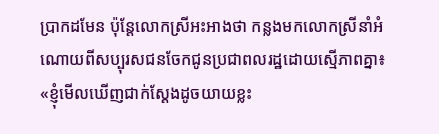ប្រាកដមែន ប៉ុន្តែលោកស្រីអះអាងថា កន្លងមកលោកស្រីនាំអំណោយពីសប្បុរសជនចែកជូនប្រជាពលរដ្ឋដោយស្មើភាពគ្នា៖ «ខ្ញុំមើលឃើញជាក់ស្ដែងដូចយាយខ្លះ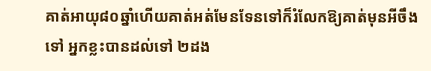គាត់អាយុ៨០ឆ្នាំហើយគាត់អត់មែនទែនទៅក៏រំលែកឱ្យគាត់មុនអីចឹងទៅ អ្នកខ្លះបានដល់ទៅ ២ដង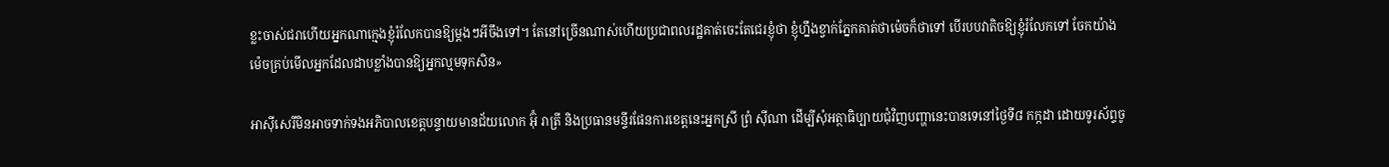ខ្លះចាស់ជរាហើយអ្នកណាក្មេងខ្ញុំរំលែកបានឱ្យម្ដងៗអីចឹងទៅ។ តែនៅច្រើនណាស់ហើយប្រជាពលរដ្ឋគាត់ចេះតែជេរខ្ញុំថា ខ្ញុំហ្នឹងខ្វាក់ភ្នែកគាត់ថាម៉េចក៏ថាទៅ បើរបបវាតិចឱ្យខ្ញុំរំលែកទៅ ចែកយ៉ាងម៉េចគ្រប់មើលអ្នកដែលដាបខ្លាំងបានឱ្យអ្នកល្មមទុកសិន»

អាស៊ីសេរីមិនអាចទាក់ទងអភិបាលខេត្តបន្ទាយមានជ័យលោក អ៊ុំ រាត្រី និងប្រធានមន្ទីរផែនការខេត្តនេះអ្នកស្រី ព្រំ ស៊ីណា ដើម្បីសុំអត្ថាធិប្បាយជុំវិញបញ្ហានេះបានទេនៅថ្ងៃទី៨ កក្កដា ដោយទូរស័ព្ទចូ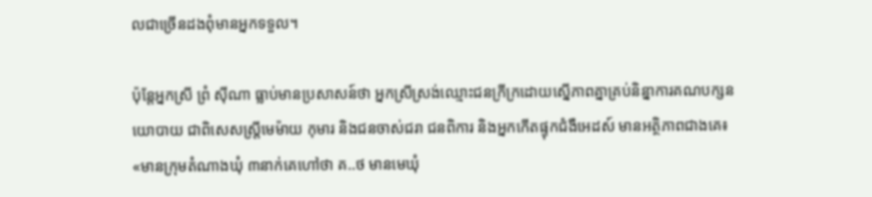លជាច្រើនដងពុំមានអ្នកទទួល។

ប៉ុន្តែអ្នកស្រី ព្រំ ស៊ីណា ធ្លាប់មានប្រសាសន៍ថា អ្នកស្រីស្រង់ឈ្មោះជនក្រីក្រដោយស្នើភាពគ្នាគ្រប់និន្នាការគណបក្សនយោបាយ ជាពិសេសស្ត្រីមេម៉ាយ កុមារ និងជនចាស់ជរា ជនពិការ និងអ្នកកើតផ្ទុកជំងឺអេដស៍ មានអត្ថិភាពជាងគេ៖ «មានក្រុមតំណាងឃុំ ៣នាក់គេហៅថា គ..ថ មានមេឃុំ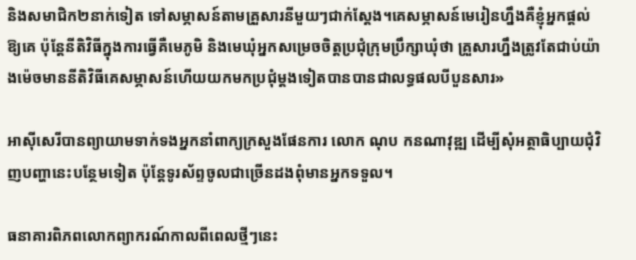និងសមាជិក២នាក់ទៀត ទៅសម្ភាសន៍តាមគ្រួសារនីមួយៗជាក់ស្ដែង។គេសម្ភាសន៍មេរៀនហ្នឹងគឺខ្ញុំអ្នកផ្ដល់ឱ្យគេ ប៉ុន្តែនីតិវិធីក្នុងការធ្វើគឺមេភូមិ និងមេឃុំអ្នកសម្រេចចិត្តប្រជុំក្រុមប្រឹក្សាឃុំថា គ្រួសារហ្នឹងត្រូវតែជាប់យ៉ាងម៉េចមាននីតិវិធីគេសម្ភាសន៍ហើយយកមកប្រជុំម្ដងទៀតបានបានជាលទ្ធផលបីបួនសារ»

អាស៊ីសេរីបានព្យាយាមទាក់ទងអ្នកនាំពាក្យក្រសួងផែនការ លោក ណុប កនណាវុឌ្ឍ ដើម្បីសុំអត្ថាធិប្បាយជុំវិញបញ្ហានេះបន្ថែមទៀត ប៉ុន្តែទូរស័ព្ទចូលជាច្រើនដងពុំមានអ្នកទទួល។

ធនាគារពិភពលោកព្យាករណ៍កាលពីពេលថ្មីៗនេះ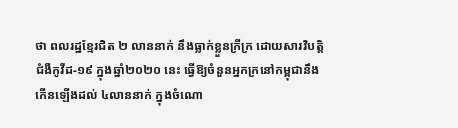ថា ពលរដ្ឋខ្មែរជិត ២ លាននាក់ នឹងធ្លាក់ខ្លួនក្រីក្រ ដោយសារវិបត្តិជំងឺកូវីដ-១៩ ក្នុងឆ្នាំ២០២០ នេះ ធ្វើឱ្យចំនួនអ្នកក្រនៅកម្ពុជានឹងកើនឡើងដល់ ៤លាននាក់ ក្នុងចំណោ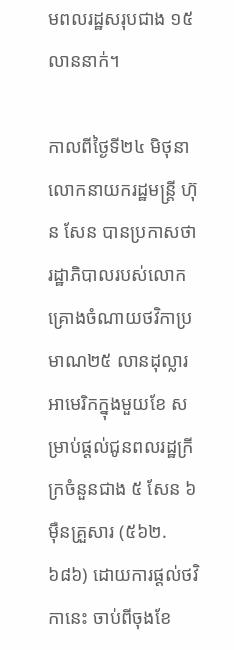មពលរដ្ឋសរុបជាង ១៥ លាននាក់។

កាលពីថ្ងៃទី២៤ មិថុនា លោកនាយករដ្ឋមន្ត្រី ហ៊ុន សែន បានប្រកាសថា រដ្ឋាភិបាលរបស់លោកគ្រោងចំណាយថវិកាប្រមាណ២៥ លានដុល្លារអាមេរិកក្នុងមួយខែ សម្រាប់ផ្ដល់ជូនពលរដ្ឋក្រីក្រចំនួនជាង ៥ សែន ៦ ម៉ឺនគ្រួសារ (៥៦២.៦៨៦) ដោយការផ្តល់ថវិកានេះ ចាប់ពីចុងខែ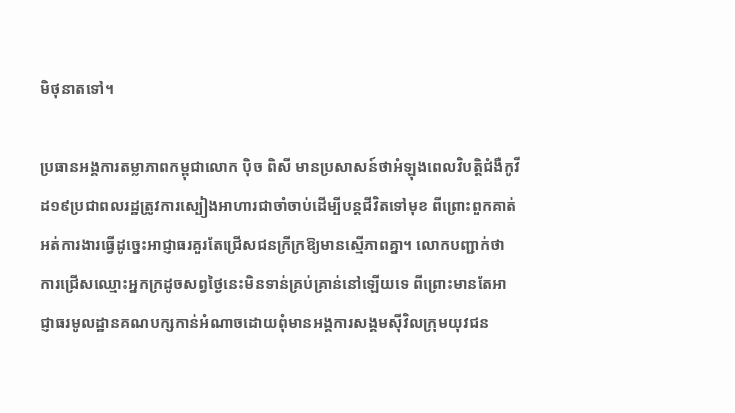មិថុនាតទៅ។

ប្រធានអង្គការតម្លាភាពកម្ពុជាលោក ប៉ិច ពិសី មានប្រសាសន៍ថាអំឡុងពេលវិបត្តិជំងឺកូវីដ១៩ប្រជាពលរដ្ឋត្រូវការស្បៀងអាហារជាចាំចាប់ដើម្បីបន្តជីវិតទៅមុខ ពីព្រោះពួកគាត់អត់ការងារធ្វើដូច្នេះអាជ្ញាធរគួរតែជ្រើសជនក្រីក្រឱ្យមានស្មើភាពគ្នា។ លោកបញ្ជាក់ថា ការជ្រើសឈ្មោះអ្នកក្រដូចសព្វថ្ងៃនេះមិនទាន់គ្រប់គ្រាន់នៅឡើយទេ ពីព្រោះមានតែអាជ្ញាធរមូលដ្ឋានគណបក្សកាន់អំណាចដោយពុំមានអង្គការសង្គមស៊ីវិលក្រុមយុវជន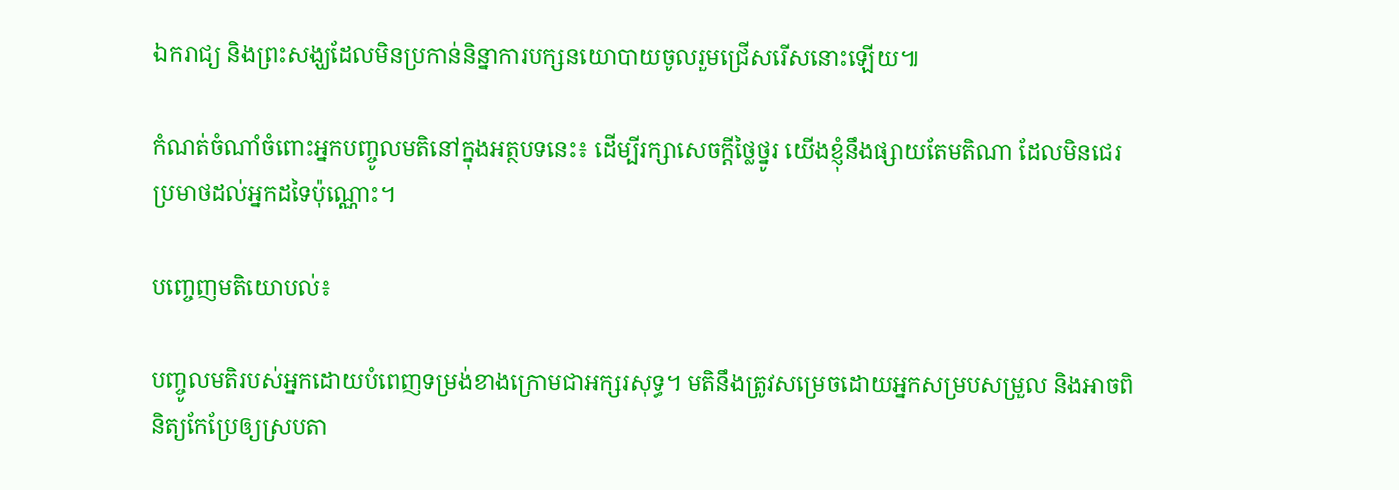ឯករាជ្យ និងព្រះសង្ឃដែលមិនប្រកាន់និន្នាការបក្សនយោបាយចូលរួមជ្រើសរើសនោះឡើយ៕

កំណត់ចំណាំចំពោះអ្នកបញ្ចូលមតិនៅក្នុងអត្ថបទនេះ៖ ដើម្បីរក្សាសេចក្ដីថ្លៃថ្នូរ យើងខ្ញុំនឹងផ្សាយតែមតិណា ដែលមិនជេរប្រមាថដល់អ្នកដទៃប៉ុណ្ណោះ។

បញ្ចេញមតិយោបល់៖

បញ្ចូលមតិរបស់អ្នកដោយបំពេញទម្រង់ខាងក្រោមជាអក្សរសុទ្ធ។ មតិនឹងត្រូវសម្រេចដោយអ្នកសម្របសម្រួល និងអាចពិនិត្យកែប្រែឲ្យស្របតា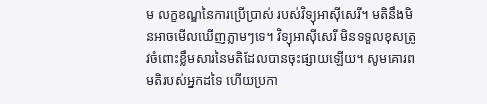ម លក្ខខណ្ឌនៃការប្រើប្រាស់ របស់វិទ្យុអាស៊ីសេរី។ មតិនឹងមិនអាចមើលឃើញភ្លាមៗទេ។ វិទ្យុអាស៊ីសេរី មិនទទួលខុសត្រូវចំពោះខ្លឹមសារនៃមតិដែលបានចុះផ្សាយឡើយ។ សូមគោរពមតិរបស់អ្នកដទៃ ហើយប្រកា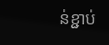ន់ខ្ជាប់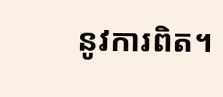នូវការពិត។